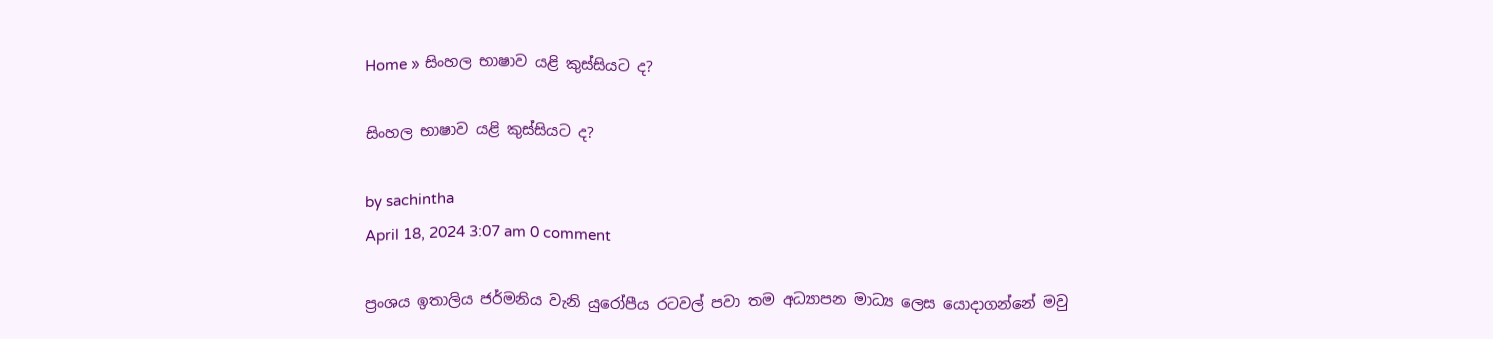Home » සිංහල භාෂාව යළි කුස්සියට ද?

සිංහල භාෂාව යළි කුස්සියට ද?

by sachintha
April 18, 2024 3:07 am 0 comment

ප්‍රංශය ඉතාලිය ජර්මනිය වැනි යුරෝපීය රටවල් පවා තම අධ්‍යාපන මාධ්‍ය ලෙස යොදාගන්නේ මවු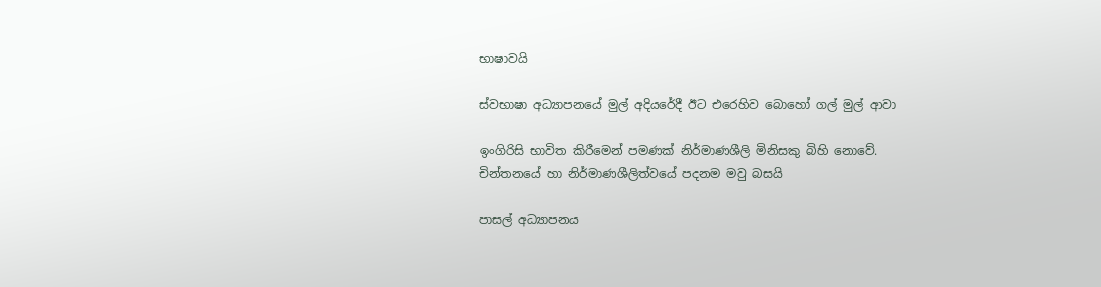භාෂාවයි

ස්වභාෂා අධ්‍යාපනයේ මුල් අදියරේදී ඊට එරෙහිව බොහෝ ගල් මුල් ආවා

ඉංගිරිසි භාවිත කිරීමෙන් පමණක් නිර්මාණශීලි මිනිසකු බිහි නොවේ. චින්තනයේ හා නිර්මාණශීලිත්වයේ පදනම මවු බසයි

පාසල් අධ්‍යාපනය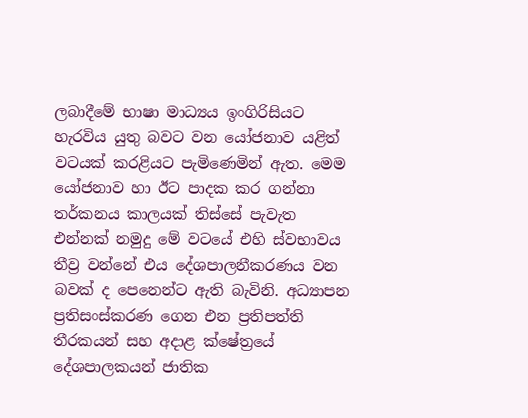ලබාදීමේ භාෂා මාධ්‍යය ඉංගිරිසියට හැරවිය යුතු බවට වන යෝජනාව යළිත් වටයක් කරළියට පැමිණෙමින් ඇත. මෙම යෝජනාව හා ඊට පාදක කර ගන්නා තර්කනය කාලයක් තිස්සේ පැවැත එන්නක් නමුදු මේ වටයේ එහි ස්වභාවය තීව්‍ර වන්නේ එය දේශපාලනීකරණය වන බවක් ද පෙනෙන්ට ඇති බැවිනි. අධ්‍යාපන ප්‍රතිසංස්කරණ ගෙන එන ප්‍රතිපත්ති තීරකයන් සහ අදාළ ක්ෂේත්‍රයේ දේශපාලකයන් ජාතික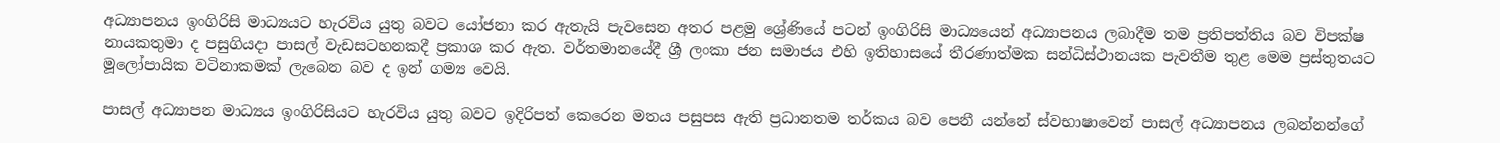අධ්‍යාපනය ඉංගිරිසි මාධ්‍යයට හැරවිය යුතු බවට යෝජනා කර ඇතැයි පැවසෙන අතර පළමු ශ්‍රේණියේ පටන් ඉංගිරිසි මාධ්‍යයෙන් අධ්‍යාපනය ලබාදීම තම ප්‍රතිපත්තිය බව විපක්ෂ නායකතුමා ද පසුගියදා පාසල් වැඩසටහනකදී ප්‍රකාශ කර ඇත. වර්තමානයේදී ශ්‍රී ලංකා ජන සමාජය එහි ඉතිහාසයේ තීරණාත්මක සන්ධිස්ථානයක පැවතීම තුළ මෙම ප්‍රස්තුතයට මූලෝපායික වටිනාකමක් ලැබෙන බව ද ඉන් ගම්‍ය වෙයි.

පාසල් අධ්‍යාපන මාධ්‍යය ඉංගිරිසියට හැරවිය යුතු බවට ඉදිරිපත් කෙරෙන මතය පසුපස ඇති ප්‍රධානතම තර්කය බව පෙනී යන්නේ ස්වභාෂාවෙන් පාසල් අධ්‍යාපනය ලබන්නන්ගේ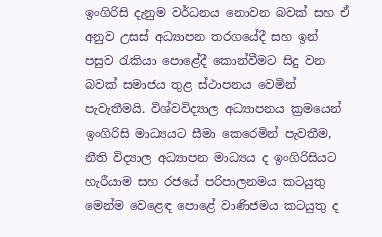ඉංගිරිසි දැනුම වර්ධනය නොවන බවක් සහ ඒ අනුව උසස් අධ්‍යාපන තරගයේදී සහ ඉන් පසුව රැකියා පොළේදී කොන්වීමට සිදු වන බවක් සමාජය තුළ ස්ථාපනය වෙමින් පැවැතීමයි. විශ්වවිද්‍යාල අධ්‍යාපනය ක්‍රමයෙන් ඉංගිරිසි මාධ්‍යයට සීමා කෙරෙමින් පැවතීම, නීති විද්‍යාල අධ්‍යාපන මාධ්‍යය ද ඉංගිරිසියට හැරීයාම සහ රජයේ පරිපාලනමය කටයුතු මෙන්ම වෙළෙඳ පොළේ වාණිජමය කටයුතු ද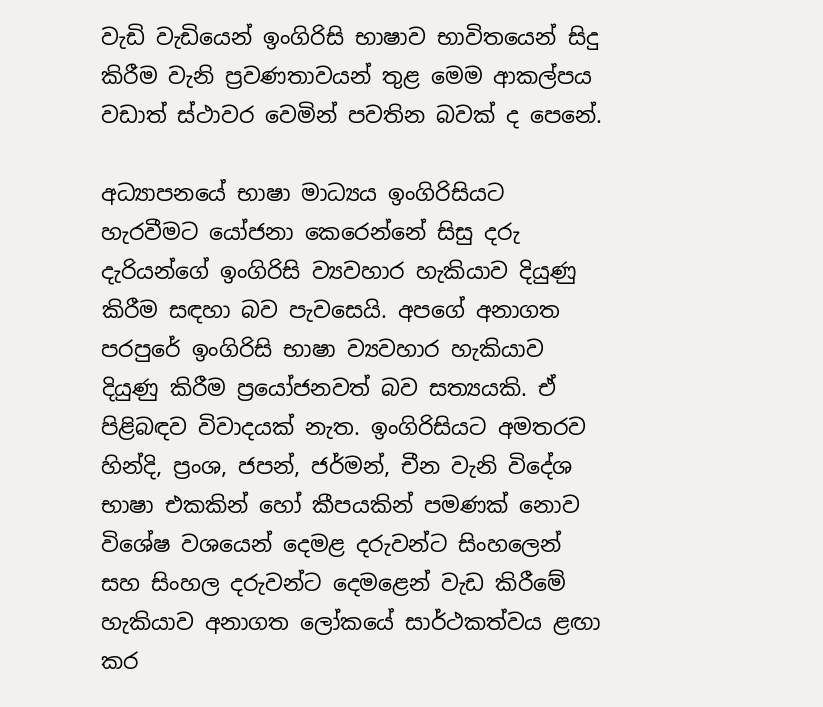වැඩි වැඩියෙන් ඉංගිරිසි භාෂාව භාවිතයෙන් සිදු කිරීම වැනි ප්‍රවණතාවයන් තුළ මෙම ආකල්පය වඩාත් ස්ථාවර වෙමින් පවතින බවක් ද පෙනේ.

අධ්‍යාපනයේ භාෂා මාධ්‍යය ඉංගිරිසියට හැරවීමට යෝජනා කෙරෙන්නේ සිසු දරු දැරියන්ගේ ඉංගිරිසි ව්‍යවහාර හැකියාව දියුණු කිරීම සඳහා බව පැවසෙයි. අපගේ අනාගත පරපුරේ ඉංගිරිසි භාෂා ව්‍යවහාර හැකියාව දියුණු කිරීම ප්‍රයෝජනවත් බව සත්‍යයකි. ඒ පිළිබඳව විවාදයක් නැත. ඉංගිරිසියට අමතරව හින්දි, ප්‍රංශ, ජපන්, ජර්මන්, චීන වැනි විදේශ භාෂා එකකින් හෝ කීපයකින් පමණක් නොව විශේෂ වශයෙන් දෙමළ දරුවන්ට සිංහලෙන් සහ සිංහල දරුවන්ට දෙමළෙන් වැඩ කිරීමේ හැකියාව අනාගත ලෝකයේ සාර්ථකත්වය ළඟා කර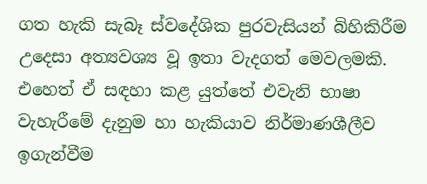ගත හැකි සැබෑ ස්වදේශික පුරවැසියන් බිහිකිරීම උදෙසා අත්‍යවශ්‍ය වූ ඉතා වැදගත් මෙවලමකි. එහෙත් ඒ සඳහා කළ යුත්තේ එවැනි භාෂා වැහැරීමේ දැනුම හා හැකියාව නිර්මාණශීලීව ඉගැන්වීම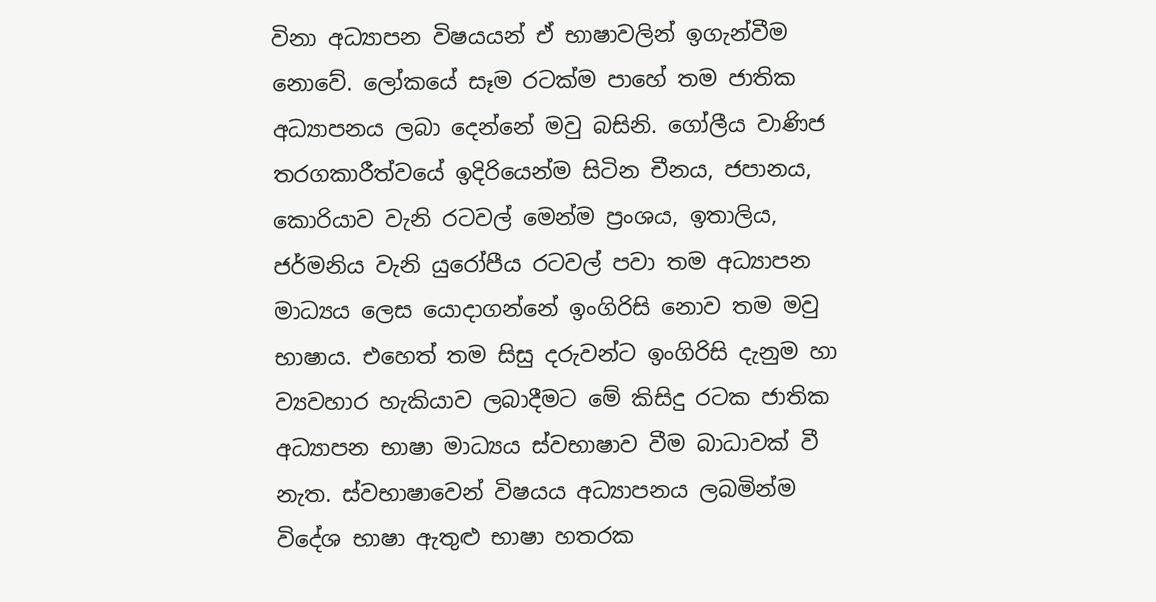විනා අධ්‍යාපන විෂයයන් ඒ භාෂාවලින් ඉගැන්වීම නොවේ. ලෝකයේ සෑම රටක්ම පාහේ තම ජාතික අධ්‍යාපනය ලබා දෙන්නේ මවු බසිනි. ගෝලීය වාණිජ තරගකාරීත්වයේ ඉදිරියෙන්ම සිටින චීනය, ජපානය, කොරියාව වැනි රටවල් මෙන්ම ප්‍රංශය, ඉතාලිය, ජර්මනිය වැනි යුරෝපීය රටවල් පවා තම අධ්‍යාපන මාධ්‍යය ලෙස යොදාගන්නේ ඉංගිරිසි නොව තම මවු භාෂාය. එහෙත් තම සිසු දරුවන්ට ඉංගිරිසි දැනුම හා ව්‍යවහාර හැකියාව ලබාදීමට මේ කිසිදු රටක ජාතික අධ්‍යාපන භාෂා මාධ්‍යය ස්වභාෂාව වීම බාධාවක් වී නැත. ස්වභාෂාවෙන් විෂයය අධ්‍යාපනය ලබමින්ම විදේශ භාෂා ඇතුළු භාෂා හතරක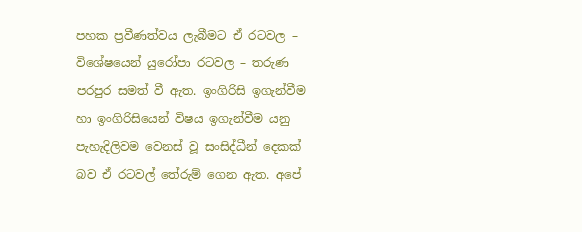පහක ප්‍රවීණත්වය ලැබීමට ඒ රටවල – විශේෂයෙන් යුරෝපා රටවල – තරුණ පරපුර සමත් වී ඇත. ඉංගිරිසි ඉගැන්වීම හා ඉංගිරිසියෙන් විෂය ඉගැන්වීම යනු පැහැදිලිවම වෙනස් වූ සංසිද්ධීන් දෙකක් බව ඒ රටවල් තේරුම් ගෙන ඇත. අපේ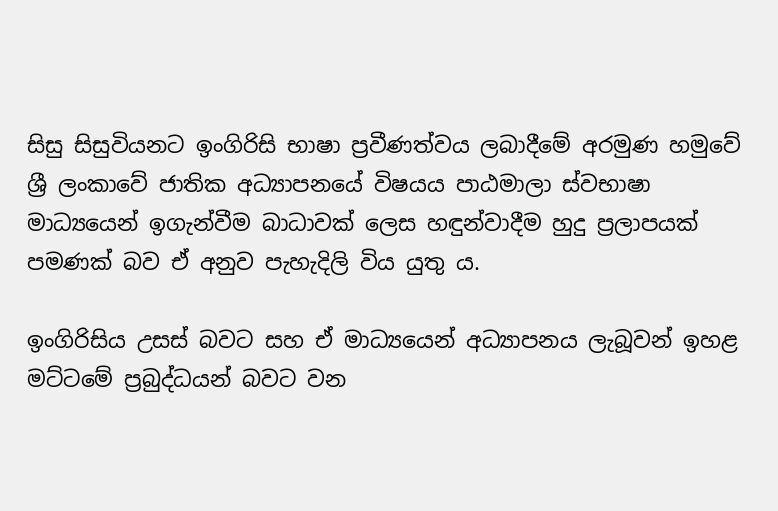සිසු සිසුවියනට ඉංගිරිසි භාෂා ප්‍රවීණත්වය ලබාදීමේ අරමුණ හමුවේ ශ්‍රී ලංකාවේ ජාතික අධ්‍යාපනයේ විෂයය පාඨමාලා ස්වභාෂා මාධ්‍යයෙන් ඉගැන්වීම බාධාවක් ලෙස හඳුන්වාදීම හුදු ප්‍රලාපයක් පමණක් බව ඒ අනුව පැහැදිලි විය යුතු ය.

ඉංගිරිසිය උසස් බවට සහ ඒ මාධ්‍යයෙන් අධ්‍යාපනය ලැබූවන් ඉහළ මට්ටමේ ප්‍රබුද්ධයන් බවට වන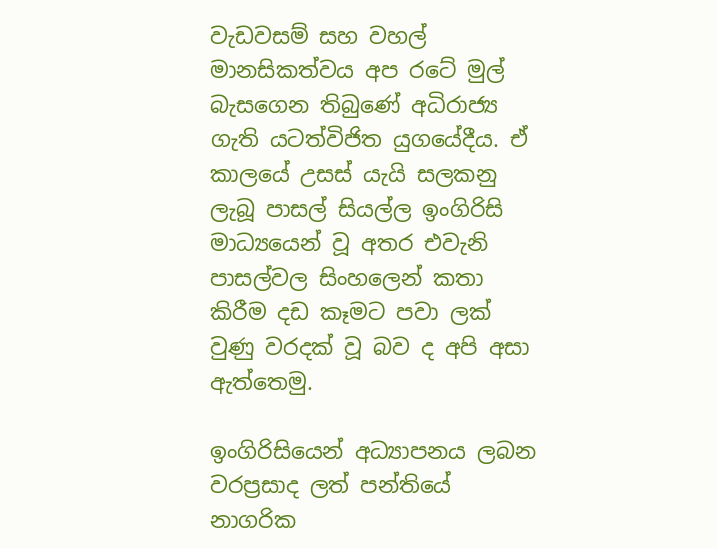වැඩවසම් සහ වහල් මානසිකත්වය අප රටේ මුල් බැසගෙන තිබුණේ අධිරාජ්‍ය ගැති යටත්විජිත යුගයේදීය. ඒ කාලයේ උසස් යැයි සලකනු ලැබූ පාසල් සියල්ල ඉංගිරිසි මාධ්‍යයෙන් වූ අතර එවැනි පාසල්වල සිංහලෙන් කතා කිරීම දඩ කෑමට පවා ලක් වුණු වරදක් වූ බව ද අපි අසා ඇත්තෙමු.

ඉංගිරිසියෙන් අධ්‍යාපනය ලබන වරප්‍රසාද ලත් පන්තියේ නාගරික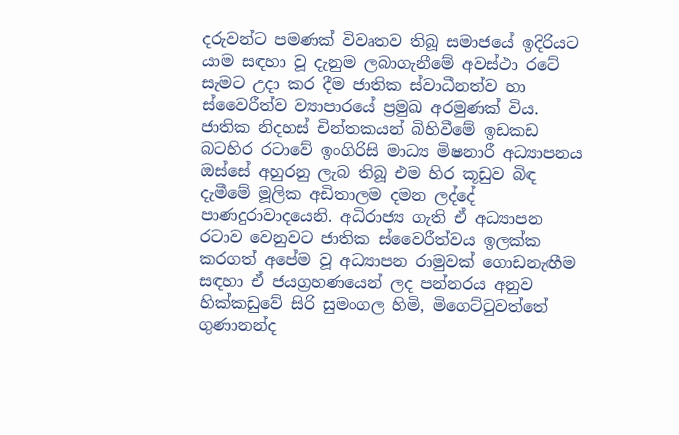දරුවන්ට පමණක් විවෘතව තිබූ සමාජයේ ඉදිරියට යාම සඳහා වූ දැනුම ලබාගැනීමේ අවස්ථා රටේ සැමට උදා කර දීම ජාතික ස්වාධීනත්ව හා ස්වෛරීත්ව ව්‍යාපාරයේ ප්‍රමුඛ අරමුණක් විය. ජාතික නිදහස් චින්තකයන් බිහිවීමේ ඉඩකඩ බටහිර රටාවේ ඉංගිරිසි මාධ්‍ය මිෂනාරී අධ්‍යාපනය ඔස්සේ අහුරනු ලැබ තිබූ එම හිර කූඩුව බිඳ දැමීමේ මූලික අඩිතාලම දමන ලද්දේ පාණදුරාවාදයෙනි. අධිරාජ්‍ය ගැති ඒ අධ්‍යාපන රටාව වෙනුවට ජාතික ස්වෛරීත්වය ඉලක්ක කරගත් අපේම වූ අධ්‍යාපන රාමුවක් ගොඩනැඟීම සඳහා ඒ ජයග්‍රහණයෙන් ලද පන්නරය අනුව හික්කඩුවේ සිරි සුමංගල හිමි, මිගෙට්ටුවත්තේ ගුණානන්ද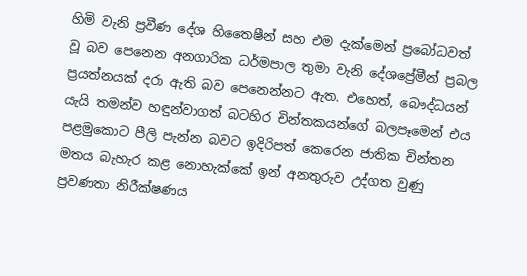හිමි වැනි ප්‍රවීණ දේශ හිතෛෂීන් සහ එම දැක්මෙන් ප්‍රබෝධවත් වූ බව පෙනෙන අනගාරික ධර්මපාල තුමා වැනි දේශප්‍රේමීන් ප්‍රබල ප්‍රයත්නයක් දරා ඇති බව පෙනෙන්නට ඇත. එහෙත්, බෞද්ධයන් යැයි තමන්ව හඳුන්වාගත් බටහිර චින්තකයන්ගේ බලපෑමෙන් එය පළමුකොට පීලි පැන්න බවට ඉදිරිපත් කෙරෙන ජාතික චින්තන මතය බැහැර කළ නොහැක්කේ ඉන් අනතුරුව උද්ගත වුණු ප්‍රවණතා නිරීක්ෂණය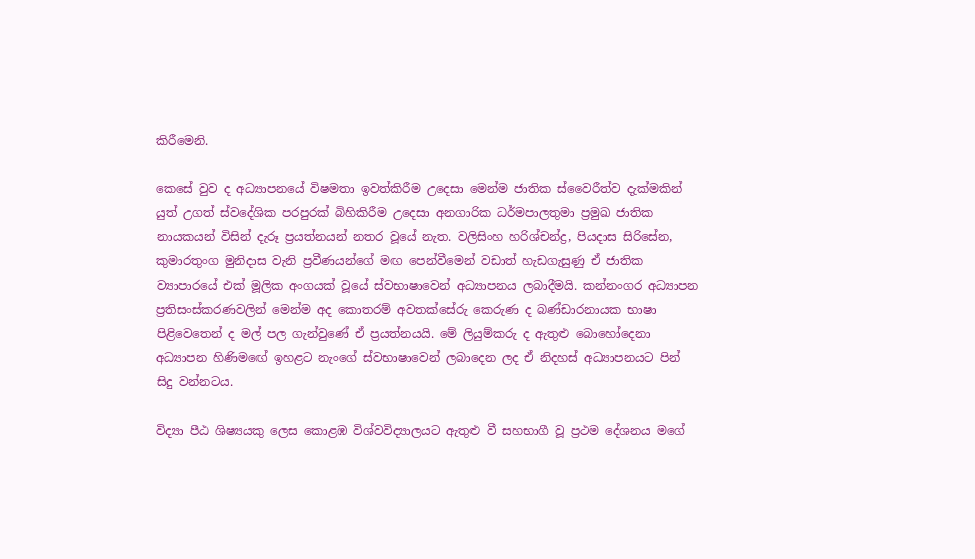කිරීමෙනි.

කෙසේ වුව ද අධ්‍යාපනයේ විෂමතා ඉවත්කිරීම උදෙසා මෙන්ම ජාතික ස්වෛරීත්ව දැක්මකින් යුත් උගත් ස්වදේශික පරපුරක් බිහිකිරීම උදෙසා අනගාරික ධර්මපාලතුමා ප්‍රමුඛ ජාතික නායකයන් විසින් දැරූ ප්‍රයත්නයන් නතර වූයේ නැත. වලිසිංහ හරිශ්චන්ද්‍ර, පියදාස සිරිසේන, කුමාරතුංග මුනිදාස වැනි ප්‍රවීණයන්ගේ මඟ පෙන්වීමෙන් වඩාත් හැඩගැසුණු ඒ ජාතික ව්‍යාපාරයේ එක් මූලික අංගයක් වූයේ ස්වභාෂාවෙන් අධ්‍යාපනය ලබාදීමයි. කන්නංගර අධ්‍යාපන ප්‍රතිසංස්කරණවලින් මෙන්ම අද කොතරම් අවතක්සේරු කෙරුණ ද බණ්ඩාරනායක භාෂා පිළිවෙතෙන් ද මල් පල ගැන්වුණේ ඒ ප්‍රයත්නයයි. මේ ලියුම්කරු ද ඇතුළු බොහෝදෙනා අධ්‍යාපන හිණිමඟේ ඉහළට නැංගේ ස්වභාෂාවෙන් ලබාදෙන ලද ඒ නිදහස් අධ්‍යාපනයට පින් සිදු වන්නටය.

විද්‍යා පීඨ ශිෂ්‍යයකු ලෙස කොළඹ විශ්වවිද්‍යාලයට ඇතුළු වී සහභාගී වූ ප්‍රථම දේශනය මගේ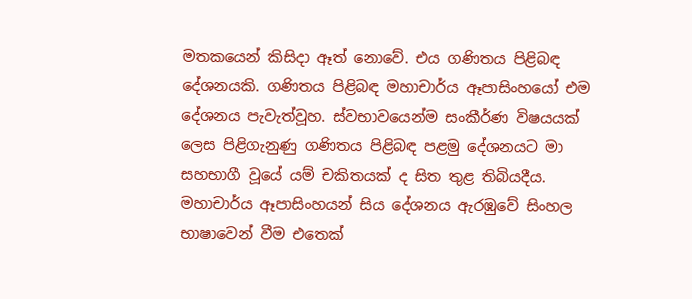මතකයෙන් කිසිදා ඈත් නොවේ. එය ගණිතය පිළිබඳ දේශනයකි. ගණිතය පිළිබඳ මහාචාර්ය ඈපාසිංහයෝ එම දේශනය පැවැත්වූහ. ස්වභාවයෙන්ම සංකීර්ණ විෂයයක් ලෙස පිළිගැනුණු ගණිතය පිළිබඳ පළමු දේශනයට මා සහභාගී වූයේ යම් චකිතයක් ද සිත තුළ තිබියදීය. මහාචාර්ය ඈපාසිංහයන් සිය දේශනය ඇරඹුවේ සිංහල භාෂාවෙන් වීම එතෙක්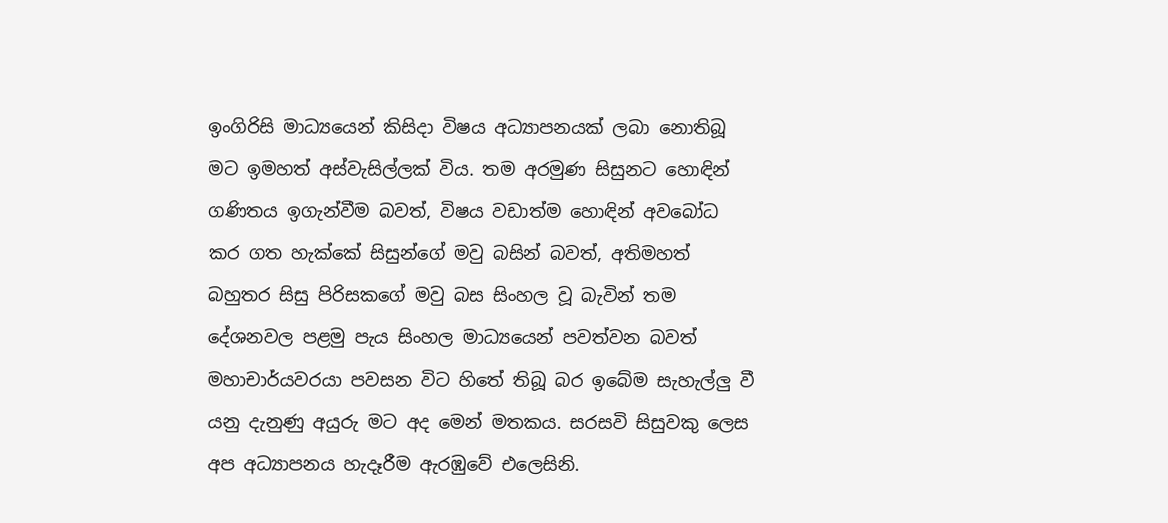ඉංගිරිසි මාධ්‍යයෙන් කිසිදා විෂය අධ්‍යාපනයක් ලබා නොතිබූ මට ඉමහත් අස්වැසිල්ලක් විය. තම අරමුණ සිසුනට හොඳින් ගණිතය ඉගැන්වීම බවත්, විෂය වඩාත්ම හොඳින් අවබෝධ කර ගත හැක්කේ සිසුන්ගේ මවු බසින් බවත්, අතිමහත් බහුතර සිසු පිරිසකගේ මවු බස සිංහල වූ බැවින් තම දේශනවල පළමු පැය සිංහල මාධ්‍යයෙන් පවත්වන බවත් මහාචාර්යවරයා පවසන විට හිතේ තිබූ බර ඉබේම සැහැල්ලු වී යනු දැනුණු අයුරු මට අද මෙන් මතකය. සරසවි සිසුවකු ලෙස අප අධ්‍යාපනය හැදෑරීම ඇරඹුවේ එලෙසිනි.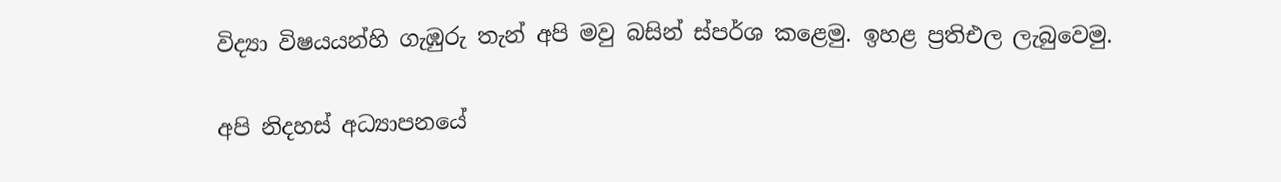විද්‍යා විෂයයන්හි ගැඹුරු තැන් අපි මවු බසින් ස්පර්ශ කළෙමු. ඉහළ ප්‍රතිඑල ලැබුවෙමු.

අපි නිදහස් අධ්‍යාපනයේ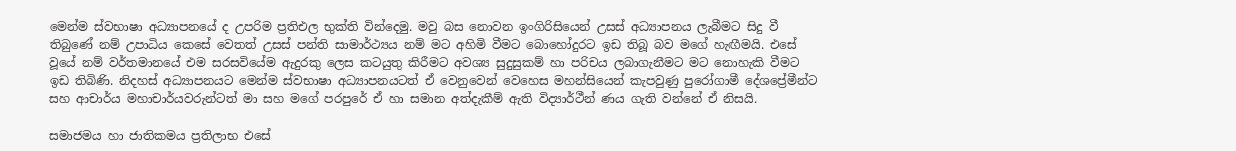මෙන්ම ස්වභාෂා අධ්‍යාපනයේ ද උපරිම ප්‍රතිඑල භුක්ති වින්දෙමු. මවු බස නොවන ඉංගිරිසියෙන් උසස් අධ්‍යාපනය ලැබීමට සිදු වී තිබුණේ නම් උපාධිය කෙසේ වෙතත් උසස් පන්ති සාමාර්ථ්‍යය නම් මට අහිමි වීමට බොහෝදුරට ඉඩ තිබූ බව මගේ හැඟීමයි. එසේ වූයේ නම් වර්තමානයේ එම සරසවියේම ඇදුරකු ලෙස කටයුතු කිරීමට අවශ්‍ය සුදුසුකම් හා පරිචය ලබාගැනීමට මට නොහැකි වීමට ඉඩ තිබිණි. නිදහස් අධ්‍යාපනයට මෙන්ම ස්වභාෂා අධ්‍යාපනයටත් ඒ වෙනුවෙන් වෙහෙස මහන්සියෙන් කැපවුණු පුරෝගාමී දේශප්‍රේමීන්ට සහ ආචාර්ය මහාචාර්යවරුන්ටත් මා සහ මගේ පරපුරේ ඒ හා සමාන අත්දැකීම් ඇති විද්‍යාර්ථීන් ණය ගැති වන්නේ ඒ නිසයි.

සමාජමය හා ජාතිකමය ප්‍රතිලාභ එසේ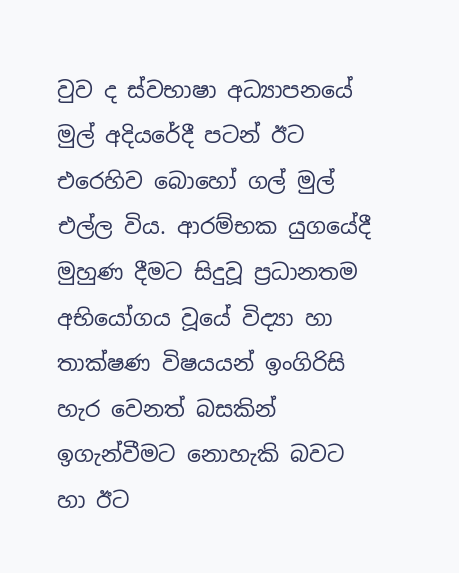වුව ද ස්වභාෂා අධ්‍යාපනයේ මුල් අදියරේදී පටන් ඊට එරෙහිව බොහෝ ගල් මුල් එල්ල විය. ආරම්භක යුගයේදී මුහුණ දීමට සිදුවූ ප්‍රධානතම අභියෝගය වූයේ විද්‍යා හා තාක්ෂණ විෂයයන් ඉංගිරිසි හැර වෙනත් බසකින් ඉගැන්වීමට නොහැකි බවට හා ඊට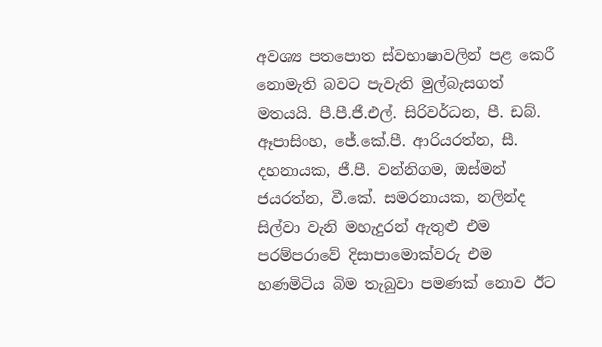අවශ්‍ය පතපොත ස්වභාෂාවලින් පළ කෙරී නොමැති බවට පැවැති මුල්බැසගත් මතයයි. පී.පී.ජී.එල්. සිරිවර්ධන, පී. ඩබ්. ඈපාසිංහ, ජේ.කේ.පී. ආරියරත්න, සී. දහනායක, ජී.පී. වන්නිගම, ඔස්මන් ජයරත්න, වී.කේ. සමරනායක, නලින්ද සිල්වා වැනි මහැදුරන් ඇතුළු එම පරම්පරාවේ දිසාපාමොක්වරු එම හණමිටිය බිම තැබුවා පමණක් නොව ඊට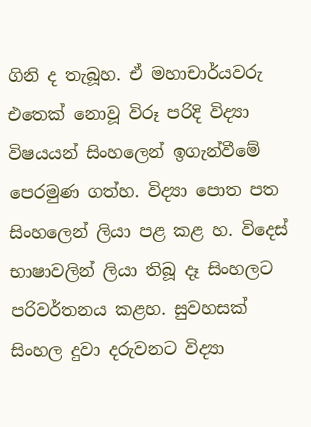ගිනි ද තැබූහ. ඒ මහාචාර්යවරු එතෙක් නොවූ විරූ පරිදි විද්‍යා විෂයයන් සිංහලෙන් ඉගැන්වීමේ පෙරමුණ ගත්හ. විද්‍යා පොත පත සිංහලෙන් ලියා පළ කළ හ. විදෙස් භාෂාවලින් ලියා තිබූ දෑ සිංහලට පරිවර්තනය කළහ. සුවහසක් සිංහල දුවා දරුවනට විද්‍යා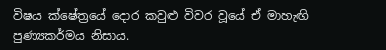විෂය ක්ෂේත්‍රයේ දොර කවුළු විවර වූයේ ඒ මාහැඟි පුණ්‍යකර්මය නිසාය.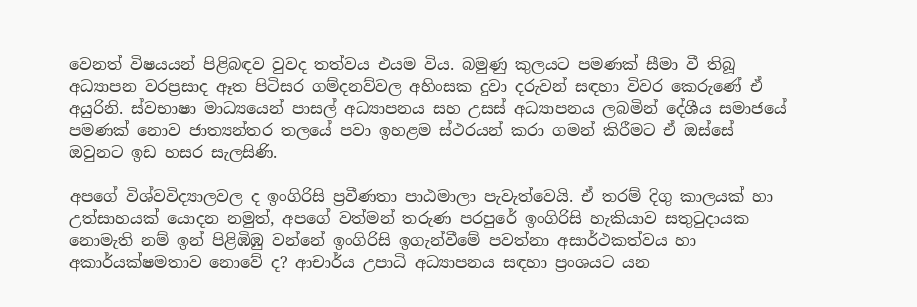වෙනත් විෂයයන් පිළිබඳව වුවද තත්වය එයම විය. බමුණු කුලයට පමණක් සීමා වී තිබූ අධ්‍යාපන වරප්‍රසාද ඈත පිටිසර ගම්දනව්වල අහිංසක දුවා දරුවන් සඳහා විවර කෙරුණේ ඒ අයුරිනි. ස්වභාෂා මාධ්‍යයෙන් පාසල් අධ්‍යාපනය සහ උසස් අධ්‍යාපනය ලබමින් දේශීය සමාජයේ පමණක් නොව ජාත්‍යන්තර තලයේ පවා ඉහළම ස්ථරයන් කරා ගමන් කිරීමට ඒ ඔස්සේ ඔවුනට ඉඩ හසර සැලසිණි.

අපගේ විශ්වවිද්‍යාලවල ද ඉංගිරිසි ප්‍රවීණතා පාඨමාලා පැවැත්වෙයි. ඒ තරම් දිගු කාලයක් හා උත්සාහයක් යොදන නමුත්, අපගේ වත්මන් තරුණ පරපුරේ ඉංගිරිසි හැකියාව සතුටුදායක නොමැති නම් ඉන් පිළිඹිඹු වන්නේ ඉංගිරිසි ඉගැන්වීමේ පවත්නා අසාර්ථකත්වය හා අකාර්යක්ෂමතාව නොවේ ද? ආචාර්ය උපාධි අධ්‍යාපනය සඳහා ප්‍රංශයට යන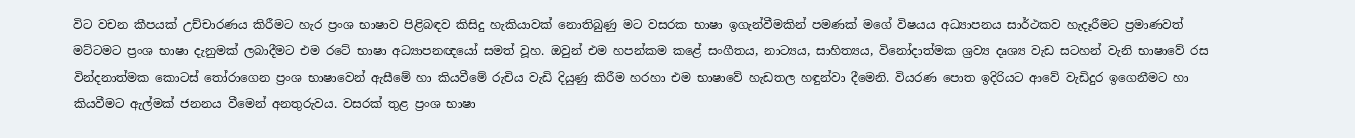විට වචන කීපයක් උච්චාරණය කිරීමට හැර ප්‍රංශ භාෂාව පිළිබඳව කිසිදු හැකියාවක් නොතිබුණු මට වසරක භාෂා ඉගැන්වීමකින් පමණක් මගේ විෂයය අධ්‍යාපනය සාර්ථකව හැදෑරීමට ප්‍රමාණවත් මට්ටමට ප්‍රංශ භාෂා දැනුමක් ලබාදීමට එම රටේ භාෂා අධ්‍යාපනඥයෝ සමත් වූහ. ඔවුන් එම හපන්කම කළේ සංගීතය, නාට්‍යය, සාහිත්‍යය, විනෝදාත්මක ශ්‍රව්‍ය දෘශ්‍ය වැඩ සටහන් වැනි භාෂාවේ රස වින්දනාත්මක කොටස් තෝරාගෙන ප්‍රංශ භාෂාවෙන් ඇසීමේ හා කියවීමේ රුචිය වැඩි දියුණු කිරීම හරහා එම භාෂාවේ හැඩතල හඳුන්වා දීමෙනි. වියරණ පොත ඉදිරියට ආවේ වැඩිදුර ඉගෙනීමට හා කියවීමට ඇල්මක් ජනනය වීමෙන් අනතුරුවය. වසරක් තුළ ප්‍රංශ භාෂා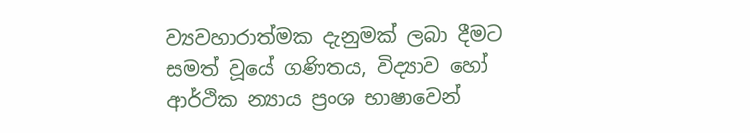ව්‍යවහාරාත්මක දැනුමක් ලබා දීමට සමත් වූයේ ගණිතය, විද්‍යාව හෝ ආර්ථික න්‍යාය ප්‍රංශ භාෂාවෙන්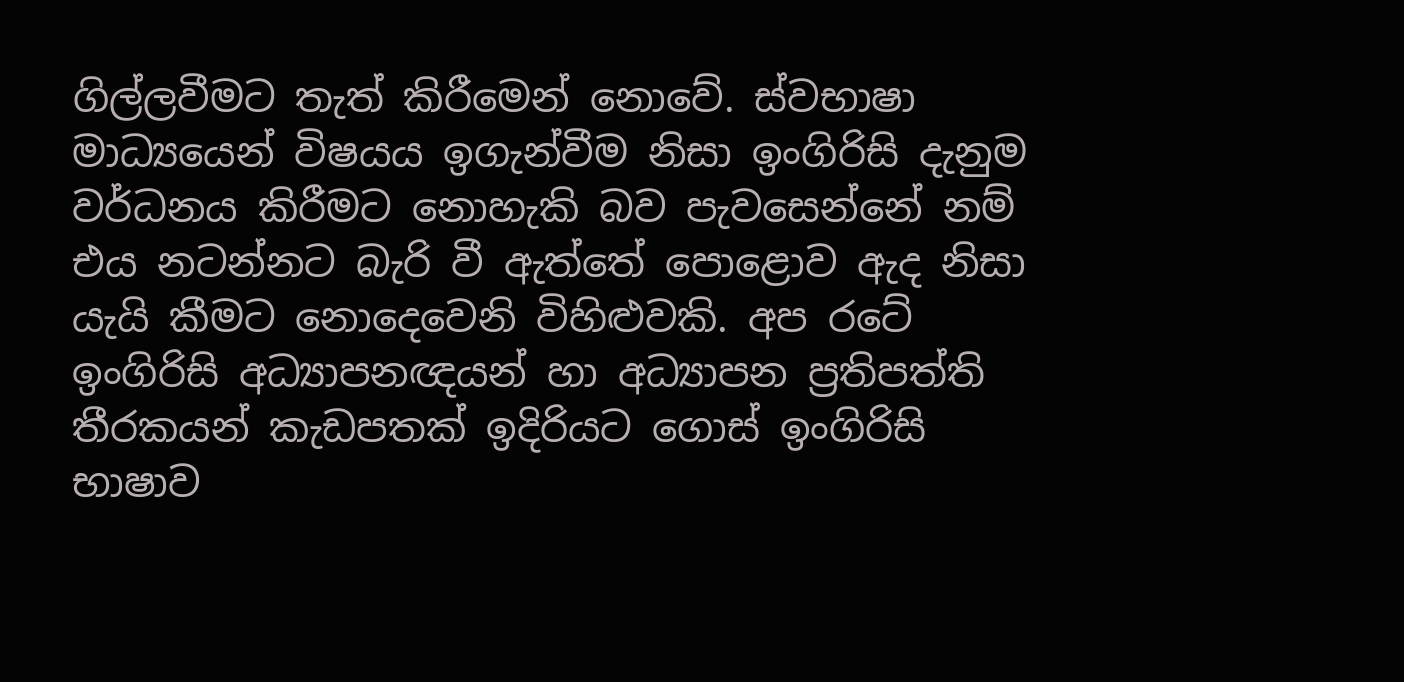ගිල්ලවීමට තැත් කිරීමෙන් නොවේ. ස්වභාෂා මාධ්‍යයෙන් විෂයය ඉගැන්වීම නිසා ඉංගිරිසි දැනුම වර්ධනය කිරීමට නොහැකි බව පැවසෙන්නේ නම් එය නටන්නට බැරි වී ඇත්තේ පොළොව ඇද නිසා යැයි කීමට නොදෙවෙනි විහිළුවකි. අප රටේ ඉංගිරිසි අධ්‍යාපනඥයන් හා අධ්‍යාපන ප්‍රතිපත්ති තීරකයන් කැඩපතක් ඉදිරියට ගොස් ඉංගිරිසි භාෂාව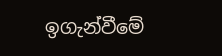ඉගැන්වීමේ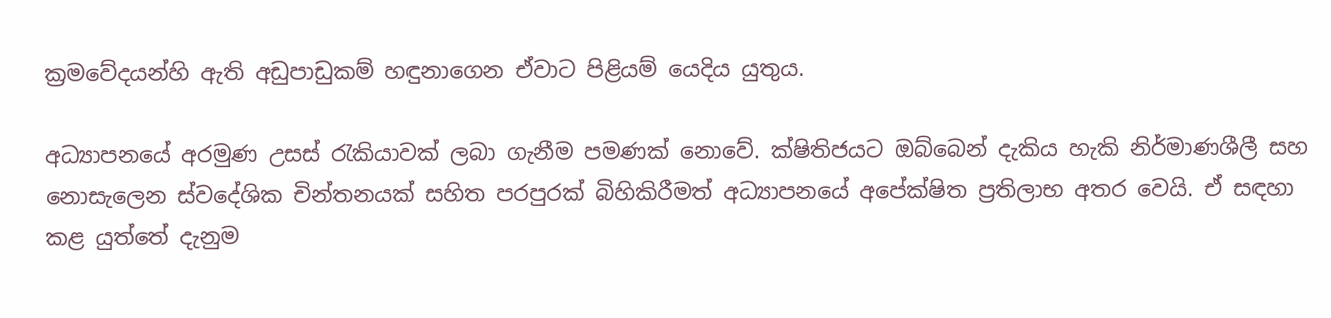ක්‍රමවේදයන්හි ඇති අඩුපාඩුකම් හඳුනාගෙන ඒවාට පිළියම් යෙදිය යුතුය.

අධ්‍යාපනයේ අරමුණ උසස් රැකියාවක් ලබා ගැනීම පමණක් නොවේ. ක්ෂිතිජයට ඔබ්බෙන් දැකිය හැකි නිර්මාණශීලී සහ නොසැලෙන ස්වදේශික චින්තනයක් සහිත පරපුරක් බිහිකිරීමත් අධ්‍යාපනයේ අපේක්ෂිත ප්‍රතිලාභ අතර වෙයි. ඒ සඳහා කළ යුත්තේ දැනුම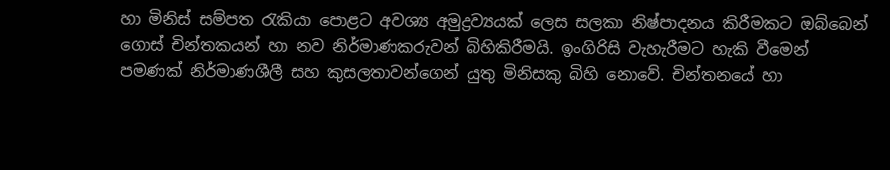හා මිනිස් සම්පත රැකියා පොළට අවශ්‍ය අමුද්‍රව්‍යයක් ලෙස සලකා නිෂ්පාදනය කිරීමකට ඔබ්බෙන් ගොස් චින්තකයන් හා නව නිර්මාණකරුවන් බිහිකිරීමයි. ඉංගිරිසි වැහැරීමට හැකි වීමෙන් පමණක් නිර්මාණශීලී සහ කුසලතාවන්ගෙන් යුතු මිනිසකු බිහි නොවේ. චින්තනයේ හා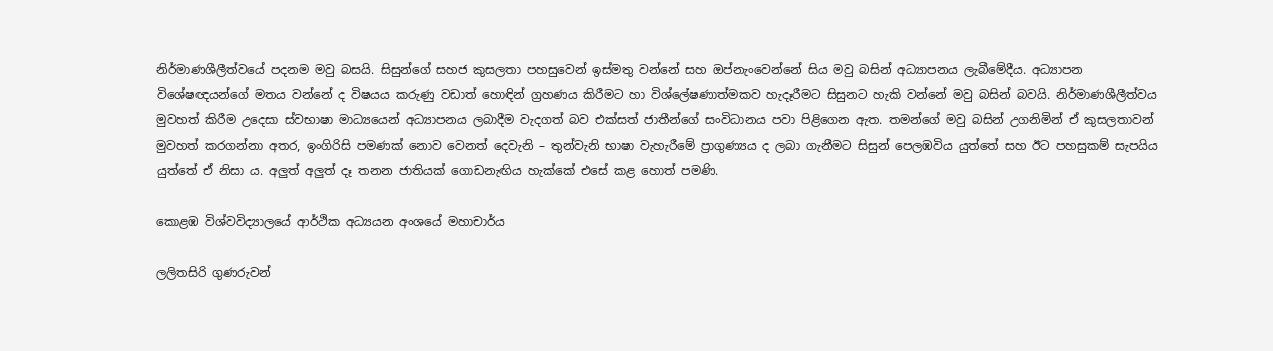නිර්මාණශීලීත්වයේ පදනම මවු බසයි. සිසුන්ගේ සහජ කුසලතා පහසුවෙන් ඉස්මතු වන්නේ සහ ඔප්නැංවෙන්නේ සිය මවු බසින් අධ්‍යාපනය ලැබීමේදීය. අධ්‍යාපන විශේෂඥයන්ගේ මතය වන්නේ ද විෂයය කරුණු වඩාත් හොඳින් ග්‍රහණය කිරීමට හා විශ්ලේෂණාත්මකව හැදෑරීමට සිසුනට හැකි වන්නේ මවු බසින් බවයි. නිර්මාණශීලීත්වය මුවහත් කිරීම උදෙසා ස්වභාෂා මාධ්‍යයෙන් අධ්‍යාපනය ලබාදීම වැදගත් බව එක්සත් ජාතීන්ගේ සංවිධානය පවා පිළිගෙන ඇත. තමන්ගේ මවු බසින් උගනිමින් ඒ කුසලතාවන් මුවහත් කරගන්නා අතර, ඉංගිරිසි පමණක් නොව වෙනත් දෙවැනි – තුන්වැනි භාෂා වැහැරීමේ ප්‍රාගුණ්‍යය ද ලබා ගැනීමට සිසුන් පෙලඹවිය යුත්තේ සහ ඊට පහසුකම් සැපයිය යුත්තේ ඒ නිසා ය. අලුත් අලුත් දෑ තනන ජාතියක් ගොඩනැඟිය හැක්කේ එසේ කළ හොත් පමණි.

කොළඹ විශ්වවිද්‍යාලයේ ආර්ථික අධ්‍යයන අංශයේ මහාචාර්ය

ලලිතසිරි ගුණරුවන්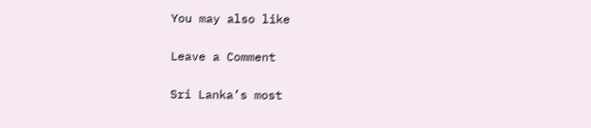You may also like

Leave a Comment

Sri Lanka’s most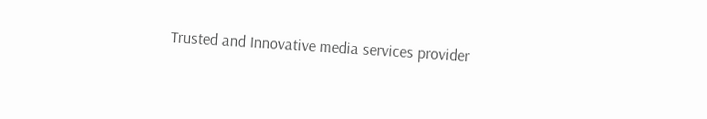Trusted and Innovative media services provider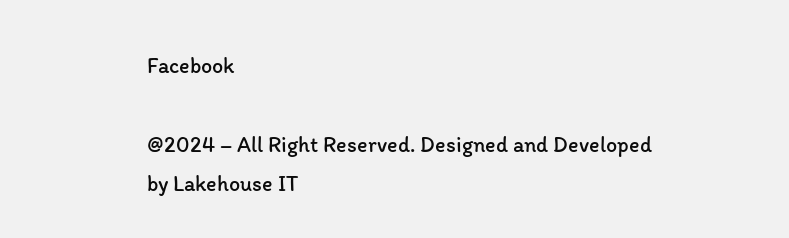Facebook

@2024 – All Right Reserved. Designed and Developed by Lakehouse IT